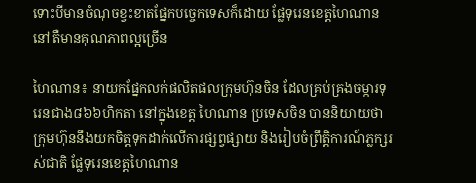ទោះបីមានចំណុចខ្វះខាតផ្នែកបច្ចេកទេសក៏ដោយ ផ្លែទុរេនខេត្តហៃណាន នៅតឺមានគុណភាពល្អច្រើន

ហៃណាន៖ នាយកផ្នែកលក់ផលិតផលក្រុមហ៊ុនចិន ដែលគ្រប់គ្រងចម្ការទុរេនជាង៨៦៦ហិកតា នៅក្នុងខេត្ត ហៃណាន ប្រទេសចិន បាននិយាយថា ក្រុមហ៊ុននឹងយកចិត្តទុកដាក់លើការផ្សព្វផ្សាយ និងរៀបចំព្រឹត្តិការណ៍ភ្លក្សរស់ជាតិ ផ្លែទុរេនខេត្តហៃណាន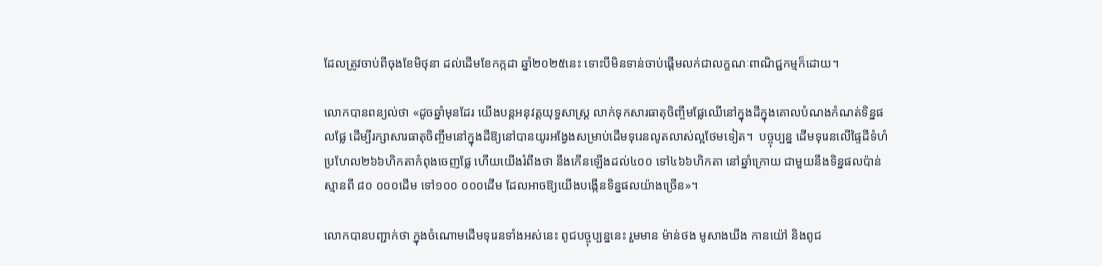ដែលត្រូវចាប់ពីចុងខែមិថុនា ដល់ដើមខែកក្កដា ឆ្នាំ២០២៥នេះ ទោះបីមិនទាន់ចាប់ផ្តើមលក់ជាលក្ខណៈពាណិជ្ជកម្មក៏ដោយ។

លោកបានពន្យល់ថា «ដូចឆ្នាំមុនដែរ យើងបន្តអនុវត្តយុទ្ធសាស្ត្រ លាក់ទុកសារធាតុចិញ្ចឹមផ្លែឈើនៅក្នុងដីក្នុងគោលបំណងកំណត់ទិន្នផលផ្លែ ដើម្បីរក្សាសារធាតុចិញ្ចឹមនៅក្នុងដីឱ្យនៅបានយូរអង្វែងសម្រាប់ដើមទុរេនលូតលាស់ល្អថែមទៀត។  បច្ចុប្បន្ន ដើមទុរេនលើផ្ទៃដីទំហំប្រហែល២៦៦ហិកតាកំពុងចេញផ្លែ ហើយយើងរំពឹងថា នឹងកើនឡើងដល់៤០០ ទៅ៤៦៦ហិកតា នៅឆ្នាំក្រោយ ជាមួយនឹងទិន្នផលប៉ាន់ស្មានពី ៨០ ០០០ដើម ទៅ១០០ ០០០ដើម ដែលអាចឱ្យយើងបង្កើនទិន្នផលយ៉ាងច្រើន»។

លោកបានបញ្ជាក់ថា ក្នុងចំណោមដើមទុរេនទាំងអស់នេះ ពូជបច្ចុប្បន្ននេះ រួមមាន ម៉ាន់ថង មូសាងឃីង កានយ៉ៅ និងពូជ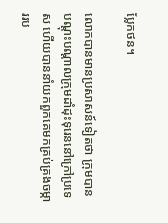ប្លែកថន។

លោកបានមានប្រសាសន៍ទៀតថា ក្រុមបានបណ្តុះបណ្តាលក្រុមដាំដុះទុរេននៅក្រៅប្រទេស ហើយបាននាំយកពួកគេមកគ្រប់គ្រងចម្ការរប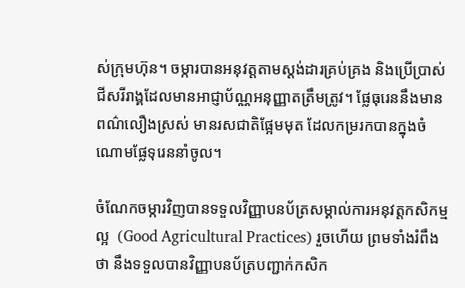ស់ក្រុមហ៊ុន។ ចម្ការបានអនុវត្តតាមស្តង់ដារគ្រប់គ្រង និងប្រើប្រាស់ជីសរីរាង្គដែលមានអាជ្ញាប័ណ្ណអនុញ្ញាតត្រឹមត្រូវ។ ផ្លែធុរេននឹងមានពណ៌លឿងស្រស់ មានរសជាតិផ្អែមមុត ដែលកម្ររកបានក្នុងចំណោមផ្លែទុរេននាំចូល។

ចំណែកចម្ការវិញបានទទួលវិញ្ញាបនប័ត្រសម្គាល់ការអនុវត្តកសិកម្មល្អ  (Good Agricultural Practices) រួចហើយ ព្រមទាំងរំពឹងថា នឹងទទួលបានវិញ្ញាបនប័ត្របញ្ជាក់កសិក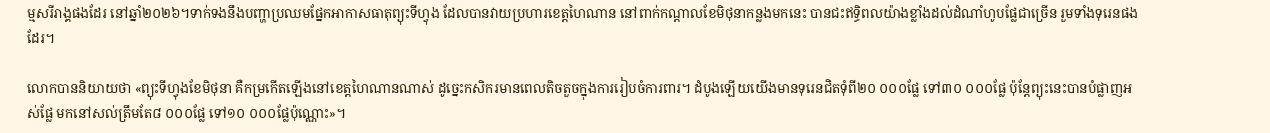ម្មសរីរាង្គផងដែរ នៅឆ្នាំ២០២៦។ទាក់ទងនឹងបញ្ហាប្រឈមផ្នែកអាកាសធាតុព្យុះទីហ្វុង ដែលបានវាយប្រហារខេត្តហៃណាន នៅពាក់កណ្តាលខែមិថុនាកន្លងមកនេះ បានជះឥទ្ធិពលយ៉ាងខ្លាំងដល់ដំណាំហូបផ្លែជាច្រើន រួមទាំងទុរេនផងដែរ។

លោកបាននិយាយថា «ព្យុះទីហ្វុងខែមិថុនា គឺកម្រកើតឡើងនៅខេត្តហៃណានណាស់ ដូច្នេះកសិករមានពេលតិចតួចក្នុងការរៀបចំការពារ។ ដំបូងឡើយយើងមានទុរេនជិតទុំពី២០ ០០០ផ្លែ ទៅ៣០ ០០០ផ្លែ ប៉ុន្តែព្យុះនេះបានបំផ្លាញអស់ផ្លែ មកនៅសល់ត្រឹមតែ៨ ០០០ផ្លែ ទៅ១០ ០០០ផ្លែប៉ុណ្ណោះ»។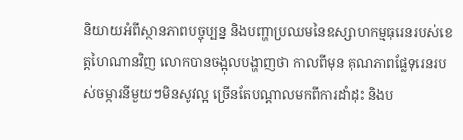និយាយអំពីស្ថានភាពបច្ចុប្បន្ន និងបញ្ហាប្រឈមនៃឧស្សាហកម្មធុរេនរបស់ខេត្តហៃណានវិញ លោកបានចង្អុលបង្ហាញថា កាលពីមុន គុណភាពផ្លែទុរេនរបស់ចម្ការនីមួយៗមិនសូវល្អ ច្រើនតែបណ្តាលមកពីការដាំដុះ និងប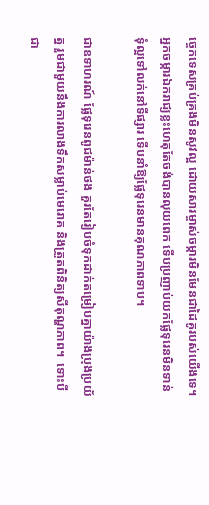ច្ចេកទេសគ្រប់គ្រងមិនសូវល្អ ដោយសារម្ចាស់ចម្ការមិនមែនជាដៃគូរបស់យើងទេ។ អ្នកចម្ការឯករាជ្យខ្លះហេតុតែចង់បានលុយពេក ទើបប្រញាប់យកផ្លែទុរេនមិនទាន់ទុំល្អទៅលក់នៅទីផ្សារ ទើបនាំឱ្យផ្លែទុរេនមានគុណភាពទាប។

ជាឧទាហរណ៍ ផ្លែទុរេនពូជម៉ាន់ថង គួរតែរៀបចំទុកដាក់តម្រៀបគ្នាយ៉ាងប្រុងប្រយ័ត្ន រួមជាមួយនឹងការលាងទឹកសម្លាប់មេរោគ និងត្រួតពិនិត្យសីតុណ្ហភាព។  ទោះបីជា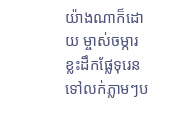យ៉ាងណាក៏ដោយ ម្ចាស់ចម្ការខ្លះដឹកផ្លែទុរេនទៅលក់ភ្លាមៗប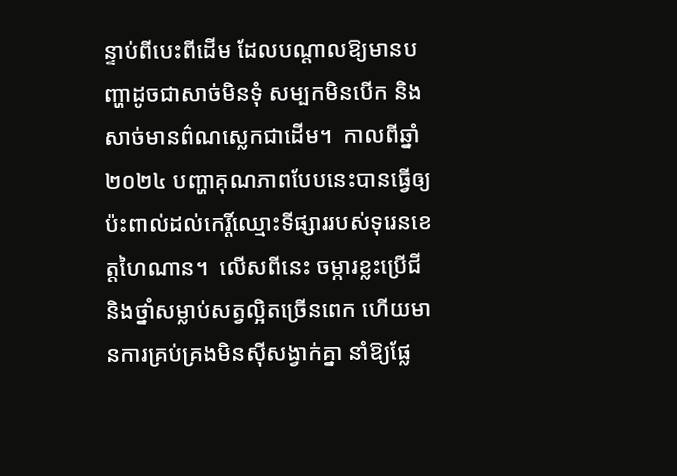ន្ទាប់ពីបេះពីដើម ដែលបណ្តាលឱ្យមានបញ្ហាដូចជាសាច់មិនទុំ សម្បកមិនបើក និងសាច់មានព៌ណស្លេកជាដើម។  កាលពីឆ្នាំ២០២៤ បញ្ហាគុណភាពបែបនេះបានធ្វើឲ្យប៉ះពាល់ដល់កេរ្តិ៍ឈ្មោះទីផ្សាររបស់ទុរេនខេត្តហៃណាន។  លើសពីនេះ ចម្ការខ្លះប្រើជី និងថ្នាំសម្លាប់សត្វល្អិតច្រើនពេក ហើយមានការគ្រប់គ្រងមិនស៊ីសង្វាក់គ្នា នាំឱ្យផ្លែ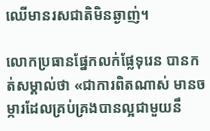ឈើមានរសជាតិមិនឆ្ងាញ់។

លោកប្រធានផ្នែកលក់ផ្លែទុរេន បានកត់សម្គាល់ថា «ជាការពិតណាស់ មានចម្ការដែលគ្រប់គ្រងបានល្អជាមួយនឹ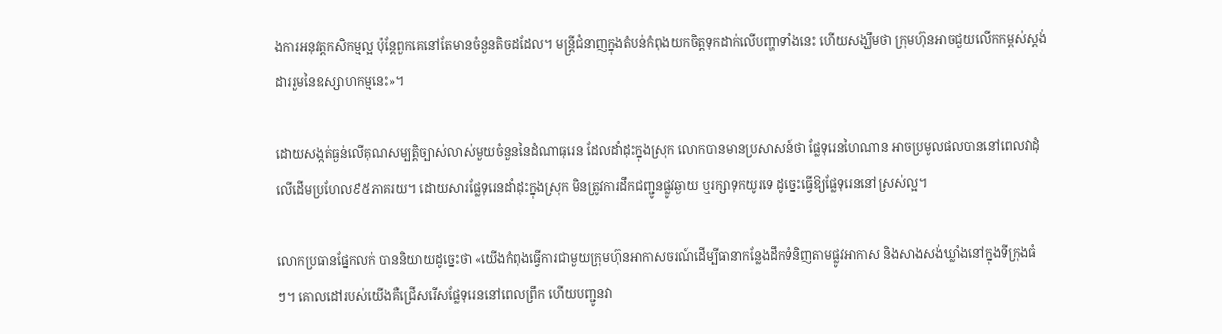ងការអនុវត្តកសិកម្មល្អ ប៉ុន្តែពួកគេនៅតែមានចំនួនតិចដដែល។ មន្ត្រីជំនាញក្នុងតំបន់កំពុងយកចិត្តទុកដាក់លើបញ្ហាទាំងនេះ ហើយសង្ឃឹមថា ក្រុមហ៊ុនអាចជួយលើកកម្ពស់ស្តង់ដាររួមនៃឧស្សាហកម្មនេះ»។

ដោយសង្កត់ធ្ងន់លើគុណសម្បត្តិច្បាស់លាស់មួយចំនួននៃដំណាធុរេន ដែលដាំដុះក្នុងស្រុក លោកបានមានប្រសាសន៍ថា ផ្លែទុរេនហៃណាន អាចប្រមូលផលបាននៅពេលវាដុំលើដើមប្រហែល៩៥ភាគរយ។ ដោយសារផ្លែទុរេនដាំដុះក្នុងស្រុក មិនត្រូវការដឹកជញ្ជូនផ្លូវឆ្ងាយ ឬរក្សាទុកយូរទេ ដូច្នេះធ្វើឱ្យផ្លែទុរេននៅស្រស់ល្អ។

លោកប្រធានផ្នែកលក់ បាននិយាយដូច្នេះថា «យើងកំពុងធ្វើការជាមួយក្រុមហ៊ុនអាកាសចរណ៍ដើម្បីធានាកន្លែងដឹកទំនិញតាមផ្លូវអាកាស និងសាងសង់ឃ្លាំងនៅក្នុងទីក្រុងធំៗ។ គោលដៅរបស់យើងគឺជ្រើសរើសផ្លែទុរេននៅពេលព្រឹក ហើយបញ្ជូនវា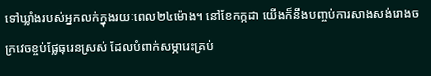ទៅឃ្លាំងរបស់អ្នកលក់ក្នុងរយៈពេល២៤ម៉ោង។ នៅខែកក្កដា យើងក៏នឹងបញ្ចប់ការសាងសង់រោងចក្រវេចខ្ចប់ផ្លែធុរេនស្រស់ ដែលបំពាក់សម្ភារេះគ្រប់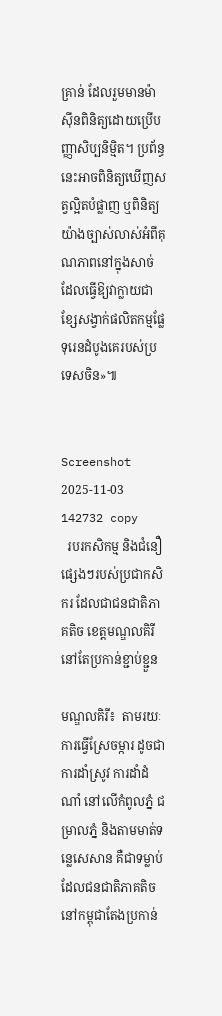គ្រាន់ ដែលរួមមានម៉ាស៊ីនពិនិត្យដោយប្រើបញ្ញាសិប្បនិម្មិត។ ប្រព័ន្ធនេះអាចពិនិត្យឃើញសត្វល្អិតបំផ្លាញ ឬពិនិត្យយ៉ាងច្បាស់លាស់អំពីគុណភាពនៅក្នុងសាច់ ដែលធ្វើឱ្យវាក្លាយជាខ្សែសង្វាក់ផលិតកម្មផ្លែទុរេនដំបូងគេរបស់ប្រទេសចិន»៕


Screenshot 2025-11-03 142732 copy
  របរកសិកម្ម និងជំនឿផ្សេងៗរបស់ប្រជាកសិករ ដែលជាជនជាតិភាគតិច ខេត្តមណ្ឌលគិរី នៅតែប្រកាន់ខ្ជាប់ខ្ជួន

មណ្ឌលគិរី៖  តាមរយៈការធ្វើស្រែចម្ការ ដូចជាការដាំស្រូវ ការដាំដំណាំ នៅលើកំពូលភ្នំ ជម្រាលភ្នំ និងតាមមាត់ទន្លេសេសាន គឺជាទម្លាប់ ដែលជនជាតិភាគតិចនៅកម្ពុជាតែងប្រកាន់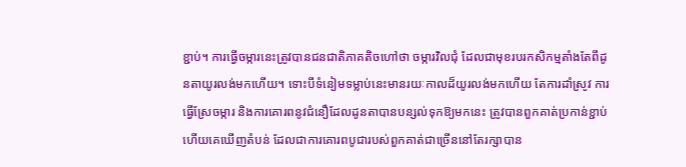ខ្ជាប់។ ការធ្វើចម្ការនេះត្រូវបានជនជាតិភាគតិចហៅថា ចម្ការវិលជុំ ដែលជាមុខរបរកសិកម្មតាំងតែពីដូនតាយូរលង់មកហើយ។ ទោះបីទំនៀមទម្លាប់នេះមានរយៈកាលដ៏យូរលង់មកហើយ តែការដាំស្រូវ ការធ្វើស្រែចម្ការ និងការគោរពនូវជំនឿដែលដូនតាបានបន្សល់ទុកឱ្យមកនេះ ត្រូវបានពួកគាត់ប្រកាន់ខ្ជាប់ ហើយគេឃើញតំបន់ ដែលជាការគោរពបូជារបស់ពួកគាត់ជាច្រើននៅតែរក្សាបាន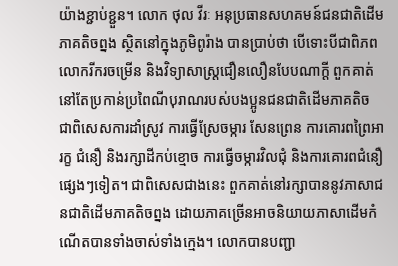យ៉ាងខ្ជាប់ខ្ជួន។ លោក ថុល វីរៈ អនុប្រធានសហគមន៍ជនជាតិដើមភាគតិចព្នង ស្ថិតនៅក្នុងភូមិពូរ៉ាង បានប្រាប់ថា បើទោះបីជាពិភពលោករីករចម្រើន និងវិទ្យាសាស្រ្តជឿនលឿនបែបណាក្តី ពួកគាត់នៅតែប្រកាន់ប្រពៃណីបុរាណរបស់បងប្អូនជនជាតិដើមភាគតិច ជាពិសេសការដាំស្រូវ ការធ្វើស្រែចម្ការ សែនព្រេន ការគោរពព្រៃអារក្ខ ជំនឿ និងរក្សាដីកប់ខ្មោច ការធ្វើចម្ការវិលជុំ និងការគោរពជំនឿផ្សេងៗទៀត។ ជាពិសេសជាងនេះ ពួកគាត់នៅរក្សាបាននូវភាសាជនជាតិដើមភាគតិចព្នង ដោយភាគច្រើនអាចនិយាយភាសាដើមកំណើតបានទាំងចាស់ទាំងក្មេង។ លោកបានបញ្ជា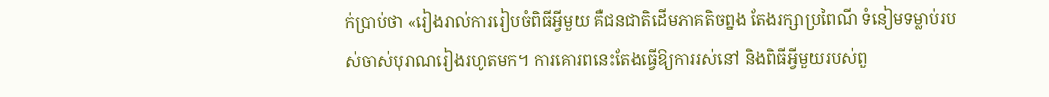ក់ប្រាប់ថា «រៀងរាល់ការរៀបចំពិធីអ្វីមួយ គឺជនជាតិដើមភាគតិចព្នង តែងរក្សាប្រពៃណី ទំនៀមទម្លាប់របស់ចាស់បុរាណរៀងរហូតមក។ ការគោរពនេះតែងធ្វើឱ្យការរស់នៅ និងពិធីអ្វីមួយរបស់ពួ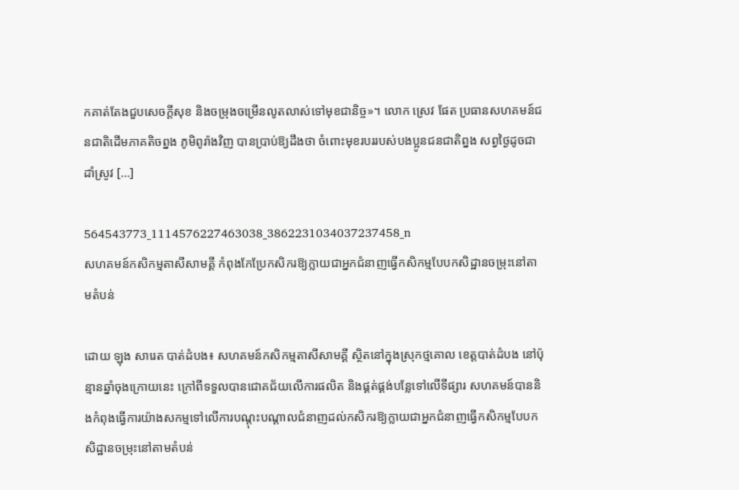កគាត់តែងជួបសេចក្តីសុខ និងចម្រុងចម្រើនលូតលាស់ទៅមុខជានិច្ច»។ លោក ស្រេវ ផែត ប្រធានសហគមន៍ជនជាតិដើមភាគតិចព្នង ភូមិពូរ៉ាងវិញ បានប្រាប់ឱ្យដឹងថា ចំពោះមុខរបររបស់បងប្អូនជនជាតិព្នង សព្វថ្ងៃដូចជាដាំស្រូវ […]

564543773_1114576227463038_3862231034037237458_n
សហគមន៍កសិកម្មតាសីសាមគ្គី កំពុងកែប្រែកសិករឱ្យក្លាយជាអ្នកជំនាញធ្វើកសិកម្មបែបកសិដ្ឋានចម្រុះនៅតាមតំបន់

ដោយ ឡុង សារេត បាត់ដំបង៖ សហគមន៍កសិកម្មតាសីសាមគ្គី សិ្ថតនៅក្នុងស្រុកថ្មគោល ខេត្តបាត់ដំបង នៅប៉ុន្មានឆ្នាំចុងក្រោយនេះ ក្រៅពីទទួលបានជោគជ័យលើការផលិត និងផ្គត់ផ្គង់បន្លែទៅលើទីផ្សារ សហគមន៍បាននិងកំពុងធ្វើការយ៉ាងសកម្មទៅលើការបណ្តុះបណ្តាលជំនាញដល់កសិករឱ្យក្លាយជាអ្នកជំនាញធ្វើកសិកម្មបែបកសិដ្ឋានចម្រុះនៅតាមតំបន់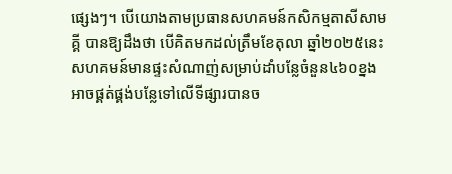ផ្សេងៗ។ បើយោងតាមប្រធានសហគមន៍កសិកម្មតាសីសាមគ្គី បានឱ្យដឹងថា បើគិតមកដល់ត្រឹមខែតុលា ឆ្នាំ២០២៥នេះ សហគមន៍មានផ្ទះសំណាញ់សម្រាប់ដាំបន្លែចំនួន៤៦០ខ្នង អាចផ្គត់ផ្គង់បន្លែទៅលើទីផ្សារបានច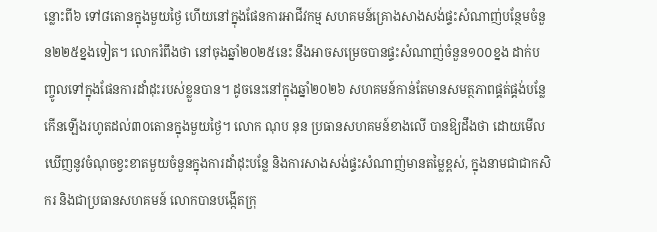ន្លោះពី៦ ទៅ៨តោនក្នុងមួយថ្ងៃ ហើយនៅក្នុងផែនការអាជីវកម្ម សហគមន៍គ្រោងសាងសង់ផ្ទះសំណាញ់បន្ថែមចំនួន២២៥ខ្នងទៀត។ លោករំពឹងថា នៅចុងឆ្នាំ២០២៥នេះ នឹងអាចសម្រេចបានផ្ទះសំណាញ់ចំនួន១០០ខ្នង ដាក់បញ្ចូលទៅក្នុងផែនការដាំដុះរបស់ខ្លួនបាន។ ដូចនេះនៅក្នុងឆ្នាំ២០២៦ សហគមន៍កាន់តែមានសមត្ថភាពផ្គត់ផ្គង់បន្លែកើនឡើងរហូតដល់៣០តោនក្នុងមួយថ្ងៃ។ លោក ណុប នុន ប្រធានសហគមន៍ខាងលើ បានឱ្យដឹងថា ដោយមើលឃើញនូវចំណុចខ្វះខាតមួយចំនួនក្នុងការដាំដុះបន្លែ និងការសាងសង់ផ្ទះសំណាញ់មានតម្លៃខ្ពស់, ក្នុងនាមជាជាកសិករ និងជាប្រធានសហគមន៍ លោកបានបង្កើតក្រុ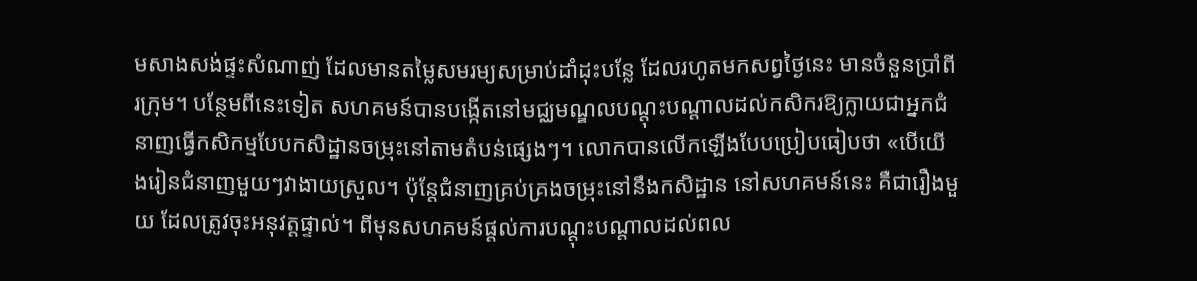មសាងសង់ផ្ទះសំណាញ់ ដែលមានតម្លៃសមរម្យសម្រាប់ដាំដុះបន្លែ ដែលរហូតមកសព្វថ្ងៃនេះ មានចំនួនប្រាំពីរក្រុម។ បន្ថែមពីនេះទៀត សហគមន៍បានបង្កើតនៅមជ្ឈមណ្ឌលបណ្តុះបណ្តាលដល់កសិករឱ្យក្លាយជាអ្នកជំនាញធ្វើកសិកម្មបែបកសិដ្ឋានចម្រុះនៅតាមតំបន់ផ្សេងៗ។ លោកបានលើកឡើងបែបប្រៀបធៀបថា «បើយើងរៀនជំនាញមួយៗវាងាយស្រួល។ ប៉ុន្តែជំនាញគ្រប់គ្រងចម្រុះនៅនឹងកសិដ្ឋាន នៅសហគមន៍នេះ គឺជារឿងមួយ ដែលត្រូវចុះអនុវត្តផ្ទាល់។ ពីមុនសហគមន៍ផ្តល់ការបណ្តុះបណ្តាលដល់ពល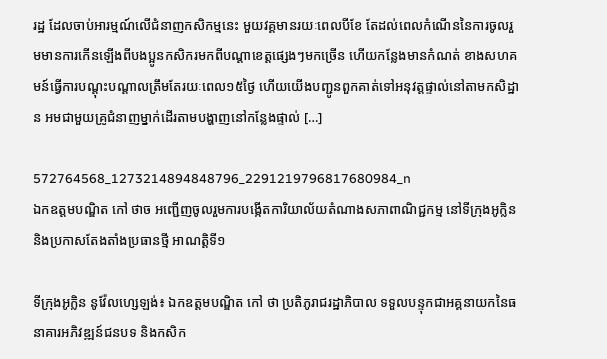រដ្ឋ ដែលចាប់អារម្មណ៍លើជំនាញកសិកម្មនេះ មួយវគ្គមានរយៈពេលបីខែ តែដល់ពេលកំណើននៃការចូលរួមមានការកើនឡើងពីបងប្អូនកសិករមកពីបណ្តាខេត្តផ្សេងៗមកច្រើន ហើយកន្លែងមានកំណត់ ខាងសហគមន៍ធ្វើការបណ្តុះបណ្តាលត្រឹមតែរយៈពេល១៥ថ្ងៃ ហើយយើងបញ្ជូនពួកគាត់ទៅអនុវត្តផ្ទាល់នៅតាមកសិដ្ឋាន អមជាមួយគ្រូជំនាញម្នាក់ដើរតាមបង្ហាញនៅកន្លែងផ្ទាល់ […]

572764568_1273214894848796_2291219796817680984_n
ឯកឧត្តមបណ្ឌិត កៅ ថាច អញ្ជើញចូលរួមការបង្កើតការិយាល័យតំណាងសភាពាណិជ្ជកម្ម នៅទីក្រុងអូក្លិន និងប្រកាសតែងតាំងប្រធានថ្មី អាណត្តិទី១

ទីក្រុងអូក្លិន នូវ៉ែលហ្សេឡង់៖ ឯកឧត្តមបណ្ឌិត កៅ ថា ប្រតិភូរាជរដ្ឋាភិបាល ទទួលបន្ទុកជាអគ្គនាយកនៃធនាគារអភិវឌ្ឍន៍ជនបទ និងកសិក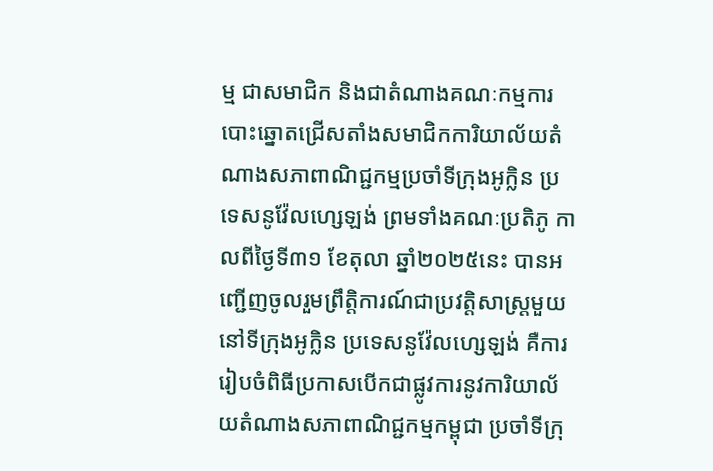ម្ម ជាសមាជិក និងជាតំណាងគណៈកម្មការបោះឆ្នោតជ្រើសតាំងសមាជិកការិយាល័យតំណាងសភាពាណិជ្ជកម្មប្រចាំទីក្រុងអូក្លិន ប្រទេសនូវ៉ែលហ្សេឡង់ ព្រមទាំងគណៈប្រតិភូ កាលពីថ្ងៃទី៣១ ខែតុលា ឆ្នាំ២០២៥នេះ បានអញ្ជើញចូលរួមព្រឹត្តិការណ៍ជាប្រវត្តិសាស្ត្រមួយនៅទីក្រុងអូក្លិន ប្រទេសនូវ៉ែលហ្សេឡង់ គឺការរៀបចំពិធីប្រកាសបើកជាផ្លូវការនូវការិយាល័យតំណាងសភាពាណិជ្ជកម្មកម្ពុជា ប្រចាំទីក្រុ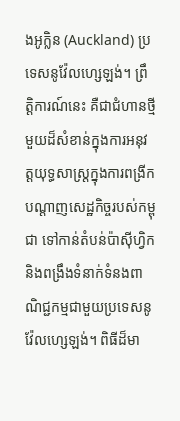ងអូក្លិន (Auckland) ប្រទេសនូវ៉ែលហ្សេឡង់។ ព្រឹត្តិការណ៍នេះ គឺជាជំហានថ្មីមួយដ៏សំខាន់ក្នុងការអនុវត្តយុទ្ធសាស្ត្រក្នុងការពង្រីកបណ្តាញសេដ្ឋកិច្ចរបស់កម្ពុជា ទៅកាន់តំបន់ប៉ាស៊ីហ្វិក និងពង្រឹងទំនាក់ទំនងពាណិជ្ជកម្មជាមួយប្រទេសនូវ៉ែលហ្សេឡង់។ ពិធីដ៏មា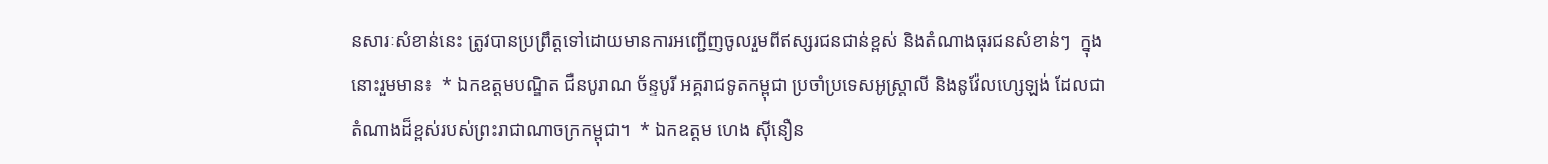នសារៈសំខាន់នេះ ត្រូវបានប្រព្រឹត្តទៅដោយមានការអញ្ជើញចូលរួមពីឥស្សរជនជាន់ខ្ពស់ និងតំណាងធុរជនសំខាន់ៗ  ក្នុងនោះរួមមាន៖  * ឯកឧត្តមបណ្ឌិត ជឺនបូរាណ ច័ន្ទបូរី អគ្គរាជទូតកម្ពុជា ប្រចាំប្រទេសអូស្ត្រាលី និងនូវ៉ែលហ្សេឡង់ ដែលជាតំណាងដ៏ខ្ពស់របស់ព្រះរាជាណាចក្រកម្ពុជា។  * ឯកឧត្តម ហេង ស៊ីនឿន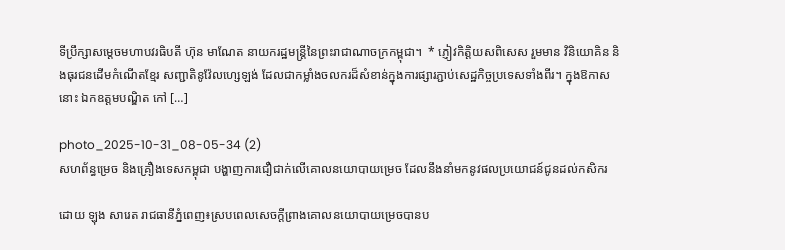ទីប្រឹក្សាសម្តេចមហាបវរធិបតី ហ៊ុន មាណែត នាយករដ្ឋមន្ត្រីនៃព្រះរាជាណាចក្រកម្ពុជា។  * ភ្ញៀវកិត្តិយសពិសេស រួមមាន វិនិយោគិន និងធុរជនដើមកំណើតខ្មែរ សញ្ជាតិនូវ៉ែលហ្សេឡង់ ដែលជាកម្លាំងចលករដ៏សំខាន់ក្នុងការផ្សារភ្ជាប់សេដ្ឋកិច្ចប្រទេសទាំងពីរ។ ក្នុងឱកាសនោះ ឯកឧត្តមបណ្ឌិត កៅ […]

photo_2025-10-31_08-05-34 (2)
សហព័ន្ធម្រេច និងគ្រឿងទេសកម្ពុជា បង្ហាញការជឿជាក់លើគោលនយោបាយម្រេច ដែលនឹងនាំមកនូវផលប្រយោជន៍ជូនដល់កសិករ

ដោយ ឡុង សារេត រាជធានីភ្នំពេញ៖ស្របពេលសេចក្តីព្រាងគោលនយោបាយម្រេចបានប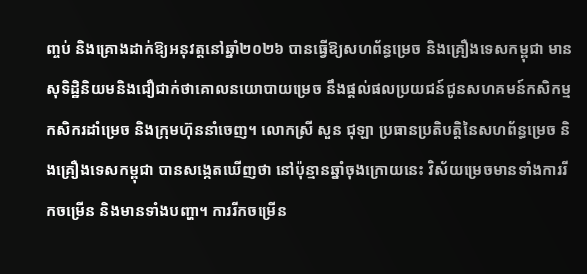ញ្ចប់ និងគ្រោងដាក់ឱ្យអនុវត្តនៅឆ្នាំ២០២៦ បានធ្វើឱ្យសហព័ន្ធម្រេច និងគ្រឿងទេសកម្ពុជា មានសុទិដ្ឋិនិយមនិងជឿជាក់ថាគោលនយោបាយម្រេច នឹងផ្តល់ផលប្រយជន៍ជូនសហគមន៍កសិកម្ម កសិករដាំម្រេច និងក្រុមហ៊ុននាំចេញ។ លោកស្រី សួន ជុឡា ប្រធានប្រតិបត្តិនៃសហព័ន្ធម្រេច និងគ្រឿងទេសកម្ពុជា បានសង្កេតឃើញថា នៅប៉ុន្មានឆ្នាំចុងក្រោយនេះ វិស័យម្រេចមានទាំងការរីកចម្រើន និងមានទាំងបញ្ហា។ ការរីកចម្រើន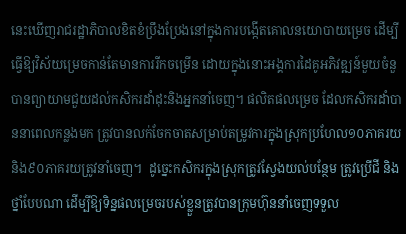នេះឃើញរាជរដ្ឋាភិបាលខិតខំប្រឹងប្រែងនៅក្នុងការបង្កើតគោលនយោបាយម្រេច ដើម្បីធ្វើឱ្យវិស័យម្រេចកាន់តែមានការរីកចម្រើន ដោយក្នុងនោះអង្គការដៃគូអភិវឌ្ឍន៍មួយចំនួបានព្យាយាមជួយដល់កសិករដាំដុះនិងអ្នកនាំចេញ។ ផលិតផលម្រេច ដែលកសិករដាំបាននាពេលកន្លងមក ត្រូវបានលក់ចែកចាតសម្រាប់តម្រូវការក្នុងស្រុកប្រហែល១០ភាគរយ និង៩០ភាគរយត្រូវនាំចេញ។  ដូច្នេះកសិករក្នុងស្រុកត្រូវស្វែងយល់បន្ថែម ត្រូវប្រើជី និងថ្នាំបែបណា ដើម្បីឱ្យទិន្នផលម្រេចរបស់ខ្លួនត្រូវបានក្រុមហ៊ុននាំចេញទទួល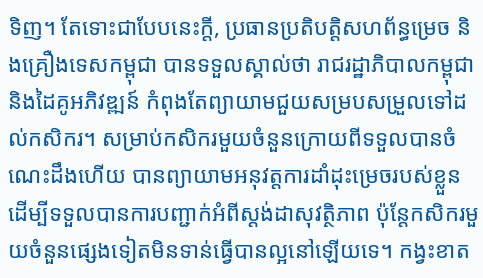ទិញ។ តែទោះជាបែបនេះក្តី, ប្រធានប្រតិបត្តិសហព័ន្ធម្រេច និងគ្រឿងទេសកម្ពុជា បានទទួលស្គាល់ថា រាជរដ្ឋាភិបាលកម្ពុជា និងដៃគូអភិវឌ្ឍន៍ កំពុងតែព្យាយាមជួយសម្របសម្រួលទៅដល់កសិករ។ សម្រាប់កសិករមួយចំនួនក្រោយពីទទួលបានចំណេះដឹងហើយ បានព្យាយាមអនុវត្តការដាំដុះម្រេចរបស់ខ្លួន ដើម្បីទទួលបានការបញ្ជាក់អំពីស្តង់ដាសុវត្ថិភាព ប៉ុន្តែកសិករមួយចំនួនផ្សេងទៀតមិនទាន់ធ្វើបានល្អនៅឡើយទេ។ កង្វះខាត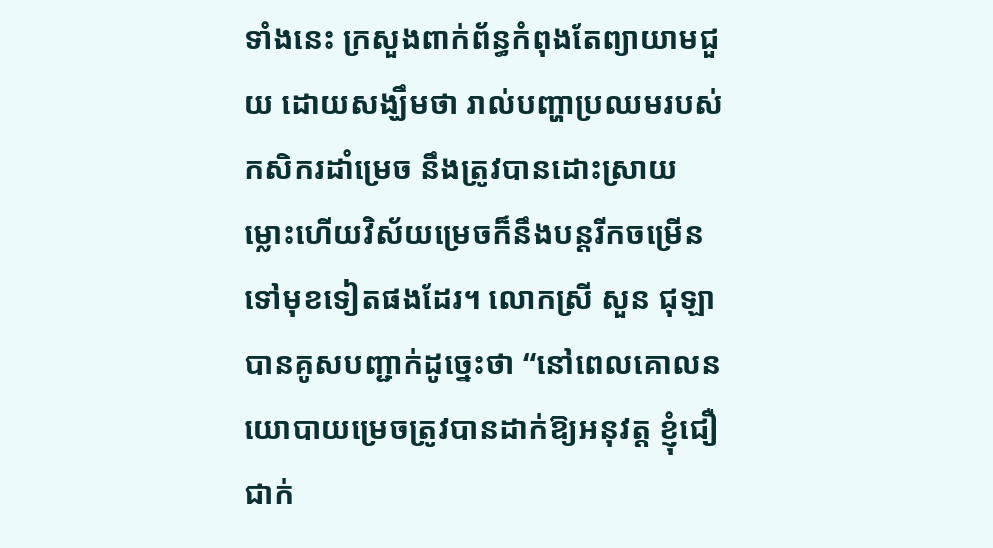ទាំងនេះ ក្រសួងពាក់ព័ន្ធកំពុងតែព្យាយាមជួយ ដោយសង្ឃឹមថា រាល់បញ្ហាប្រឈមរបស់កសិករដាំម្រេច នឹងត្រូវបានដោះស្រាយ ម្លោះហើយវិស័យម្រេចក៏នឹងបន្តរីកចម្រើនទៅមុខទៀតផងដែរ។ លោកស្រី សួន ជុឡា បានគូសបញ្ជាក់ដូច្នេះថា “នៅពេលគោលនយោបាយម្រេចត្រូវបានដាក់ឱ្យអនុវត្ត ខ្ញុំជឿជាក់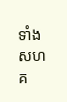ទាំងសហគ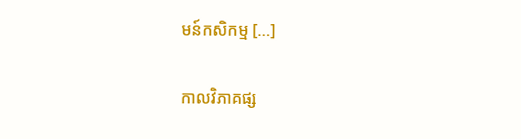មន៍កសិកម្ម […]

កាលវិភាគផ្ស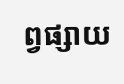ព្វផ្សាយ